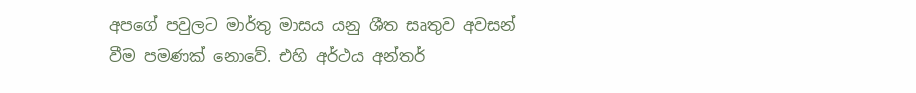අපගේ පවුලට මාර්තු මාසය යනු ශීත සෘතුව අවසන් වීම පමණක් නොවේ. එහි අර්ථය අන්තර්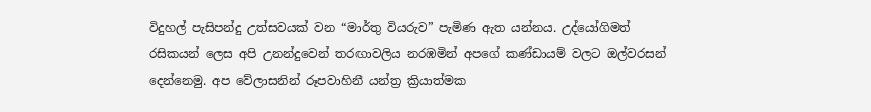විදුහල් පැසිපන්දු උත්සවයක් වන “මාර්තු වියරුව” පැමිණ ඇත යන්නය. උද්යෝගිමත් රසිකයන් ලෙස අපි උනන්දුවෙන් තරඟාවලිය නරඹමින් අපගේ කණ්ඩායම් වලට ඔල්වරසන් දෙන්නෙමු. අප වේලාසනින් රූපවාහිනී යන්ත්‍ර ක්‍රියාත්මක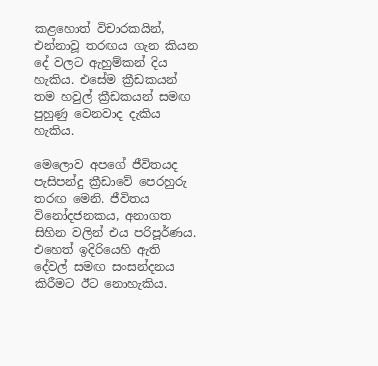කළහොත් විචාරකයින්, එන්නාවූ තරඟය ගැන කියන දේ වලට ඇහුම්කන් දිය හැකිය. එසේම ක්‍රීඩකයන් තම හවුල් ක්‍රීඩකයන් සමඟ පුහුණු වෙනවාද දැකිය හැකිය.

මෙලොව අපගේ ජීවිතයද පැසිපන්දු ක්‍රීඩාවේ පෙරහුරු තරඟ මෙනි. ජීවිතය විනෝදජනකය, අනාගත සිහින වලින් එය පරිපූර්ණය. එහෙත් ඉදිරියෙහි ඇති දේවල් සමඟ සංසන්දනය කිරීමට ඊට නොහැකිය.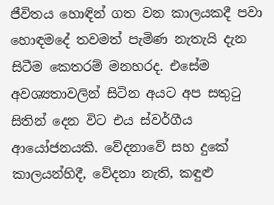ජීවිතය හොඳින් ගත වන කාලයකදී පවා හොඳමදේ තවමත් පැමිණ නැතැයි දැන සිටීම කෙතරම් මනහරද. එසේම අවශ්‍යතාවලින් සිටින අයට අප සතුටු සිතින් දෙන විට එය ස්වර්ගීය ආයෝජනයකි. වේදනාවේ සහ දුකේ කාලයන්හිදී, වේදනා නැති, කඳුළු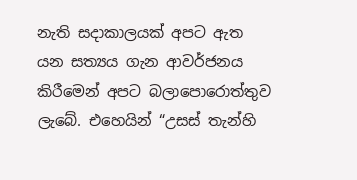නැති සදාකාලයක් අපට ඇත යන සත්‍යය ගැන ආවර්ජනය කිරීමෙන් අපට බලාපොරොත්තුව ලැබේ. එහෙයින් “උසස් තැන්හි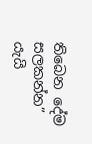තිබෙන දේම සලකන්න” යැයි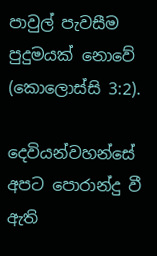පාවුල් පැවසීම පුදුමයක් නොවේ (කොලොස්සි 3:2).

දෙවියන්වහන්සේ අපට පොරාන්දු වී ඇති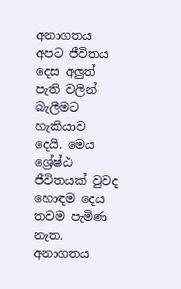අනාගතය අපට ජීවිතය දෙස අලුත් පැති වලින් බැලීමට හැකියාව දෙයි. මෙය ශ්‍රේෂ්ඨ ජීවිතයක් වුවද හොඳම දෙය තවම පැමිණ නැත. අනාගතය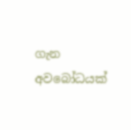ගැන අවබෝධයක්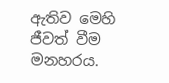ඇතිව මෙහි ජීවත් වීම මනහරය.